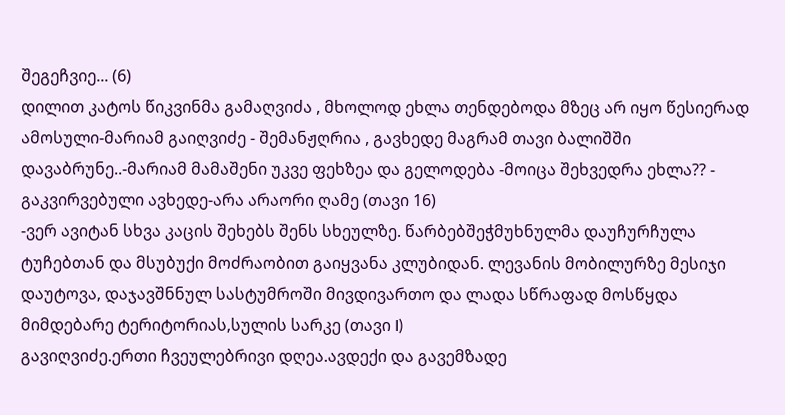შეგეჩვიე... (6)
დილით კატოს წიკვინმა გამაღვიძა , მხოლოდ ეხლა თენდებოდა მზეც არ იყო წესიერად ამოსული-მარიამ გაიღვიძე - შემანჟღრია , გავხედე მაგრამ თავი ბალიშში დავაბრუნე..-მარიამ მამაშენი უკვე ფეხზეა და გელოდება -მოიცა შეხვედრა ეხლა?? - გაკვირვებული ავხედე-არა არაორი ღამე (თავი 16)
-ვერ ავიტან სხვა კაცის შეხებს შენს სხეულზე. წარბებშეჭმუხნულმა დაუჩურჩულა ტუჩებთან და მსუბუქი მოძრაობით გაიყვანა კლუბიდან. ლევანის მობილურზე მესიჯი დაუტოვა, დაჯავშნნულ სასტუმროში მივდივართო და ლადა სწრაფად მოსწყდა მიმდებარე ტერიტორიას,სულის სარკე (თავი I)
გავიღვიძე.ერთი ჩვეულებრივი დღეა.ავდექი და გავემზადე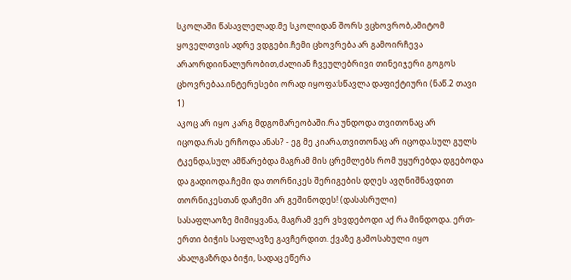სკოლაში წასავლელად.მე სკოლიდან შორს ვცხოვრობ,ამიტომ ყოველთვის ადრე ვდგები.ჩემი ცხოვრება არ გამოირჩევა არაორდიინალურობით,ძალიან ჩვეულებრივი თინეიჯერი გოგოს ცხოვრებაა.ინტერესები ორად იყოფა:სწავლა დაფიქტიური (ნაწ.2 თავი 1)
აკოც არ იყო კარგ მდგომარეობაში.რა უნდოდა თვითონაც არ იცოდა.რას ერჩოდა ანას? - ეგ მე კიარა,თვითონაც არ იცოდა.სულ გულს ტკენდა,სულ ამწარებდა მაგრამ მის ცრემლებს რომ უყურებდა დგებოდა და გადიოდა.ჩემი და თორნიკეს შერიგების დღეს ავღნიშნავდით თორნიკესთან დაჩემი არ გეშინოდეს! (დასასრული)
სასაფლაოზე მიმიყვანა, მაგრამ ვერ ვხვდებოდი აქ რა მინდოდა. ერთ-ერთი ბიჭის საფლავზე გავჩერდით. ქვაზე გამოსახული იყო ახალგაზრდა ბიჭი, სადაც ეწერა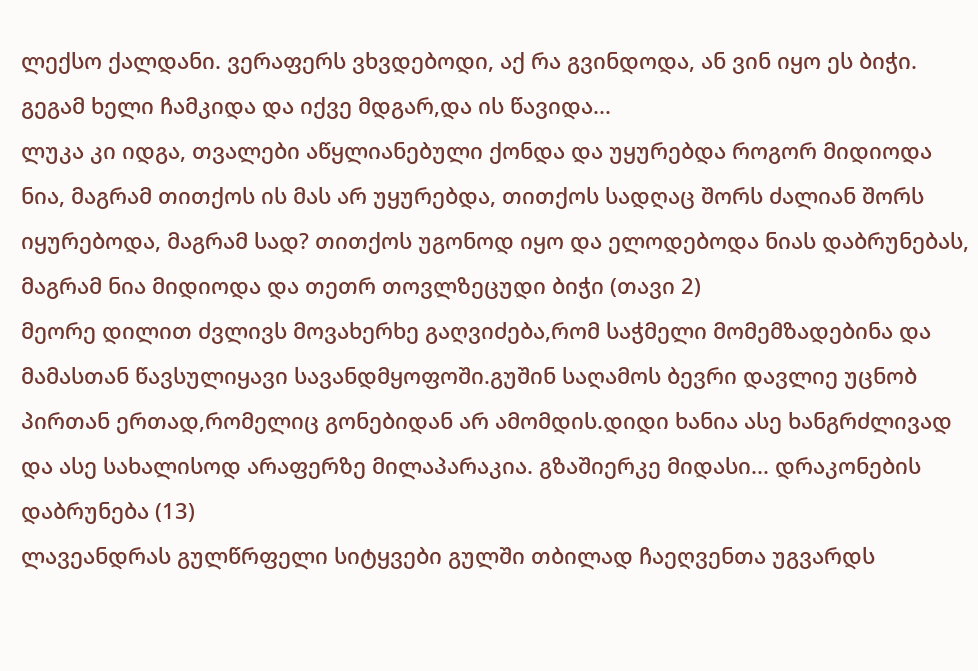ლექსო ქალდანი. ვერაფერს ვხვდებოდი, აქ რა გვინდოდა, ან ვინ იყო ეს ბიჭი. გეგამ ხელი ჩამკიდა და იქვე მდგარ,და ის წავიდა...
ლუკა კი იდგა, თვალები აწყლიანებული ქონდა და უყურებდა როგორ მიდიოდა ნია, მაგრამ თითქოს ის მას არ უყურებდა, თითქოს სადღაც შორს ძალიან შორს იყურებოდა, მაგრამ სად? თითქოს უგონოდ იყო და ელოდებოდა ნიას დაბრუნებას, მაგრამ ნია მიდიოდა და თეთრ თოვლზეცუდი ბიჭი (თავი 2)
მეორე დილით ძვლივს მოვახერხე გაღვიძება,რომ საჭმელი მომემზადებინა და მამასთან წავსულიყავი სავანდმყოფოში.გუშინ საღამოს ბევრი დავლიე უცნობ პირთან ერთად,რომელიც გონებიდან არ ამომდის.დიდი ხანია ასე ხანგრძლივად და ასე სახალისოდ არაფერზე მილაპარაკია. გზაშიერკე მიდასი... დრაკონების დაბრუნება (13)
ლავეანდრას გულწრფელი სიტყვები გულში თბილად ჩაეღვენთა უგვარდს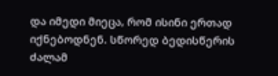და იმედი მიეცა, რომ ისინი ერთად იქნებოდნენ. სწორედ ბედისწერის ძალამ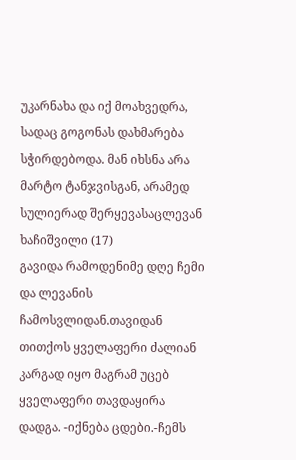უკარნახა და იქ მოახვედრა, სადაც გოგონას დახმარება სჭირდებოდა. მან იხსნა არა მარტო ტანჯვისგან, არამედ სულიერად შერყევასაცლევან ხაჩიშვილი (17)
გავიდა რამოდენიმე დღე ჩემი და ლევანის ჩამოსვლიდან.თავიდან თითქოს ყველაფერი ძალიან კარგად იყო მაგრამ უცებ ყველაფერი თავდაყირა დადგა. -იქნება ცდები.-ჩემს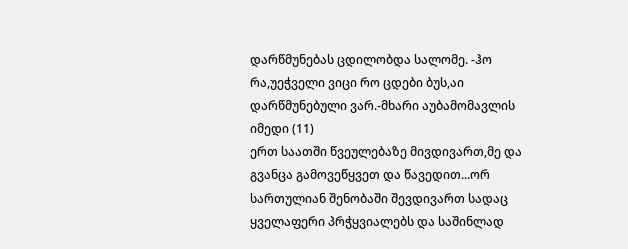დარწმუნებას ცდილობდა სალომე. -ჰო რა,უეჭველი ვიცი რო ცდები ბუს,აი დარწმუნებული ვარ.-მხარი აუბამომავლის იმედი (11)
ერთ საათში წვეულებაზე მივდივართ,მე და გვანცა გამოვეწყვეთ და წავედით...ორ სართულიან შენობაში შევდივართ სადაც ყველაფერი პრჭყვიალებს და საშინლად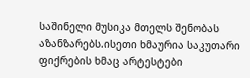საშინელი მუსიკა მთელს შენობას აზანზარებს.ისეთი ხმაურია საკუთარი ფიქრების ხმაც არტესტები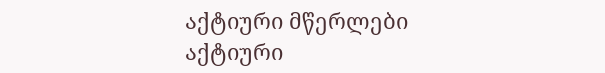აქტიური მწერლები
აქტიური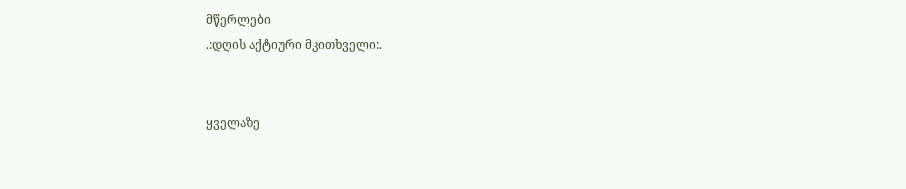მწერლები
.:დღის აქტიური მკითხველი:.


ყველაზე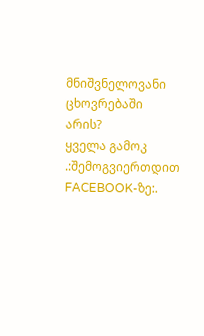მნიშვნელოვანი ცხოვრებაში არის?
ყველა გამოკ
.:შემოგვიერთდით FACEBOOK-ზე:.